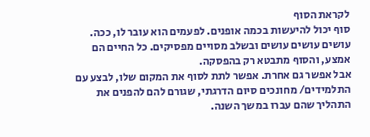לקראת הסוף
סוף יכול להיעשות בכמה אופנים. לפעמים הוא עובר לו, ככה. עושים עושים עושים ובשלב מסויים מפסיקים. כל החיים הם אמצע, והסוף מתבטא רק בהפסקה.
אבל אפשר גם אחרת. אפשר לתת לסוף את המקום שלו, לבצע עם התלמידים/ מחונכים סיום הדרגתי, שגורם להם להפנים את התהליך שהם עברו במשך השנה.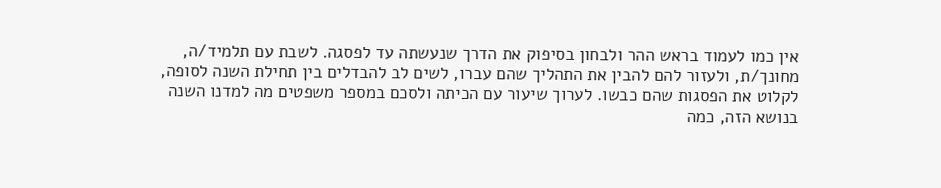אין כמו לעמוד בראש ההר ולבחון בסיפוק את הדרך שנעשתה עד לפסגה. לשבת עם תלמיד/ה, מחונך/ת, ולעזור להם להבין את התהליך שהם עברו, לשים לב להבדלים בין תחילת השנה לסופה, לקלוט את הפסגות שהם כבשו. לערוך שיעור עם הכיתה ולסכם במספר משפטים מה למדנו השנה בנושא הזה, כמה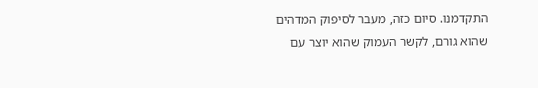התקדמנו. סיום כזה, מעבר לסיפוק המדהים שהוא גורם, לקשר העמוק שהוא יוצר עם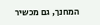המחנך, גם מכשיר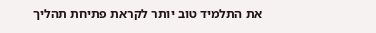את התלמיד טוב יותר לקראת פתיחת תהליך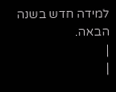למידה חדש בשנה הבאה.
|
|